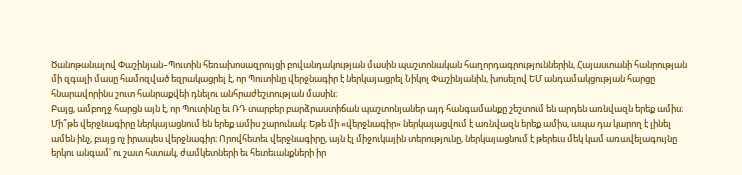Ծանոթանալով Փաշինյան–Պուտին հեռախոսազրույցի բովանդակության մասին պաշտոնական հաղորդագրություններին, Հայաստանի հանրության մի զգալի մասը համոզված եզրակացրել է, որ Պուտինը վերջնագիր է ներկայացրել Նիկոլ Փաշինյանին, խոսելով ԵՄ անդամակցության հարցը հնարավորինս շուտ հանրաքվեի դնելու անհրաժեշտության մասին։
Բայց, ամբողջ հարցն այն է, որ Պուտինը եւ ՌԴ տարբեր բարձրաստիճան պաշտոնյաներ այդ հանգամանքը շեշտում են արդեն առնվազն երեք ամիս։ Մի՞թե վերջնագիրը ներկայացնում են երեք ամիս շարունակ։ Եթե մի «վերջնագիր» ներկայացվում է առնվազն երեք ամիս, ապա դա կարող է լինել ամեն ինչ, բայց ոչ իրապես վերջնագիր։ Որովհետեւ վերջնագիրը, այն էլ միջուկային տերությունը, ներկայացնում է թերեւս մեկ կամ առավելագույնը երկու անգամ՝ ու շատ հստակ, ժամկետների եւ հետեւանքների իր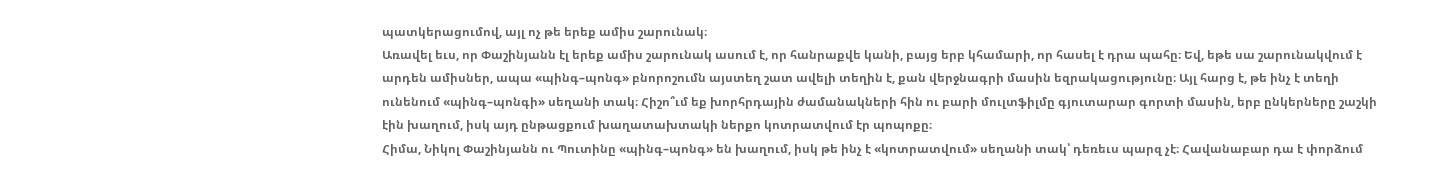պատկերացումով, այլ ոչ թե երեք ամիս շարունակ։
Առավել եւս, որ Փաշինյանն էլ երեք ամիս շարունակ ասում է, որ հանրաքվե կանի, բայց երբ կհամարի, որ հասել է դրա պահը։ Եվ, եթե սա շարունակվում է արդեն ամիսներ, ապա «պինգ–պոնգ» բնորոշումն այստեղ շատ ավելի տեղին է, քան վերջնագրի մասին եզրակացությունը։ Այլ հարց է, թե ինչ է տեղի ունենում «պինգ–պոնգի» սեղանի տակ։ Հիշո՞ւմ եք խորհրդային ժամանակների հին ու բարի մուլտֆիլմը գյուտարար գորտի մասին, երբ ընկերները շաշկի էին խաղում, իսկ այդ ընթացքում խաղատախտակի ներքո կոտրատվում էր պոպոքը։
Հիմա, Նիկոլ Փաշինյանն ու Պուտինը «պինգ–պոնգ» են խաղում, իսկ թե ինչ է «կոտրատվում» սեղանի տակ՝ դեռեւս պարզ չէ։ Հավանաբար դա է փորձում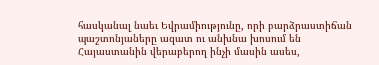հասկանալ նաեւ Եվրամիությունը, որի բարձրաստիճան պաշտոնյաները ազատ ու անխնա խոսում են Հայաստանին վերաբերող ինչի մասին ասես,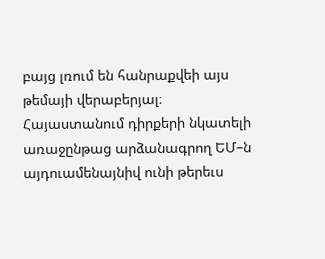բայց լռում են հանրաքվեի այս թեմայի վերաբերյալ։ Հայաստանում դիրքերի նկատելի առաջընթաց արձանագրող ԵՄ–ն այդուամենայնիվ ունի թերեւս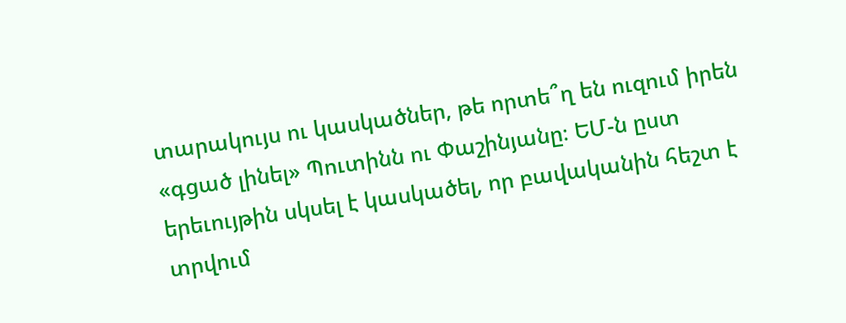տարակույս ու կասկածներ, թե որտե՞ղ են ուզում իրեն «գցած լինել» Պուտինն ու Փաշինյանը։ ԵՄ-ն ըստ երեւույթին սկսել է կասկածել, որ բավականին հեշտ է տրվում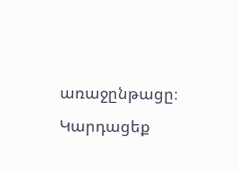առաջընթացը։
Կարդացեք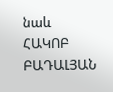նաև
ՀԱԿՈԲ ԲԱԴԱԼՅԱՆ